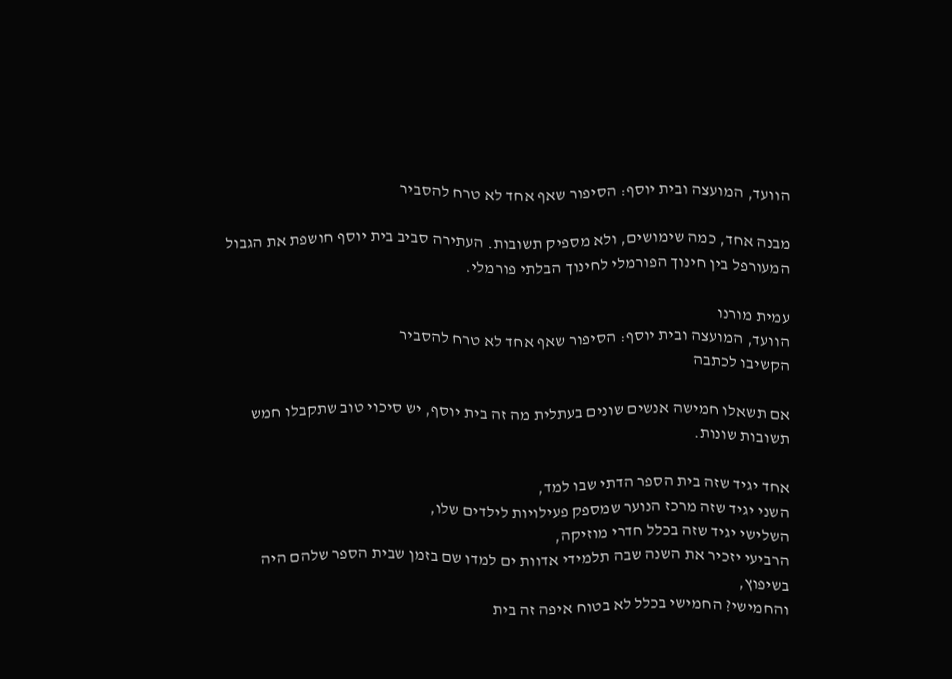הוועד, המועצה ובית יוסף: הסיפור שאף אחד לא טרח להסביר

מבנה אחד, כמה שימושים, ולא מספיק תשובות. העתירה סביב בית יוסף חושפת את הגבול המעורפל בין חינוך הפורמלי לחינוך הבלתי פורמלי.

עמית מורנו
הוועד, המועצה ובית יוסף: הסיפור שאף אחד לא טרח להסביר
הקשיבו לכתבה

אם תשאלו חמישה אנשים שונים בעתלית מה זה בית יוסף, יש סיכוי טוב שתקבלו חמש תשובות שונות.

אחד יגיד שזה בית הספר הדתי שבו למד,
השני יגיד שזה מרכז הנוער שמספק פעילויות לילדים שלו,
השלישי יגיד שזה בכלל חדרי מוזיקה,
הרביעי יזכיר את השנה שבה תלמידי אדוות ים למדו שם בזמן שבית הספר שלהם היה בשיפוץ,
והחמישי? החמישי בכלל לא בטוח איפה זה בית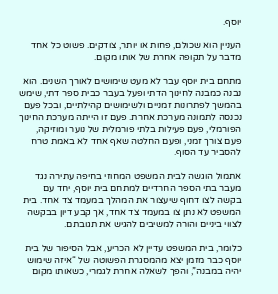יוסף.

העניין הוא שכולם, פחות או יותר, צודקים. פשוט כל אחד מדבר על תקופה אחרת של אותו מקום.

מתחם בית יוסף עבר לא מעט שימושים לאורך השנים. הוא נבנה כמבנה לחינוך הדתי ופעל בעבר כבית ספר דתי, שימש בהמשך לפתרונות זמניים ולשימושים קהילתיים, ובכל פעם נכנסה לתמונה מערכת אחרת. פעם זו הייתה מערכת החינוך הפורמלי, פעם פעילות בלתי פורמלית של נוער ומוזיקה, פעם צורך זמני, ופעם החלטה שאף אחד לא באמת טרח להסביר עד הסוף.

אתמול הוגשה לבית המשפט המחוזי בחיפה עתירה נגד מעבר בתי הספר החרדיים למתחם בית יוסף, יחד עם בקשה לצו דחוף שיעצור את המהלך במעמד צד אחד. בית המשפט לא נתן צו במעמד צד אחד, אך קבע דיון בבקשה לצווי ביניים והורה למשיבים להגיש את תגובתם.

כלומר, בית המשפט עדיין לא הכריע, אבל הסיפור של בית יוסף כבר מזמן יצא מהמסגרת הפשוטה של “איזה שימוש יהיה במבנה”, והפך לשאלה אחרת לגמרי, כשאותו מקום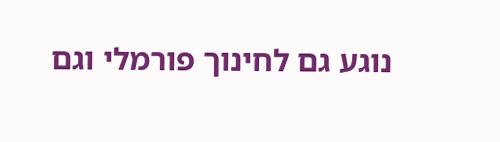נוגע גם לחינוך פורמלי וגם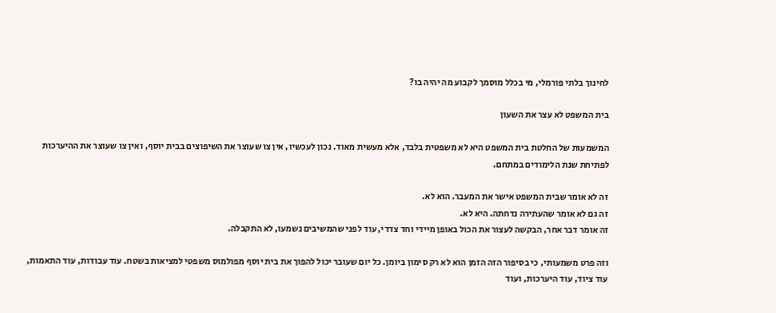לחינוך בלתי פורמלי, מי בכלל מוסמך לקבוע מה יהיה בו?

בית המשפט לא עצר את השעון

המשמעות של החלטת בית המשפט היא לא משפטית בלבד, אלא מעשית מאוד. נכון לעכשיו, אין צו שעוצר את השיפוצים בבית יוסף, ואין צו שעוצר את ההיערכות לפתיחת שנת הלימודים במתחם.

זה לא אומר שבית המשפט אישר את המעבר. הוא לא.
זה גם לא אומר שהעתירה נדחתה. היא לא.
זה אומר דבר אחר, הבקשה לעצור את הכול באופן מיידי וחד צדדי, עוד לפני שהמשיבים נשמעו, לא התקבלה.

וזה פרט משמעותי, כי בסיפור הזה הזמן הוא לא רק סימון ביומן. כל יום שעובר יכול להפוך את בית יוסף מפולמוס משפטי למציאות בשטח. עוד עבודות, עוד התאמות, עוד ציוד, עוד היערכות, ועוד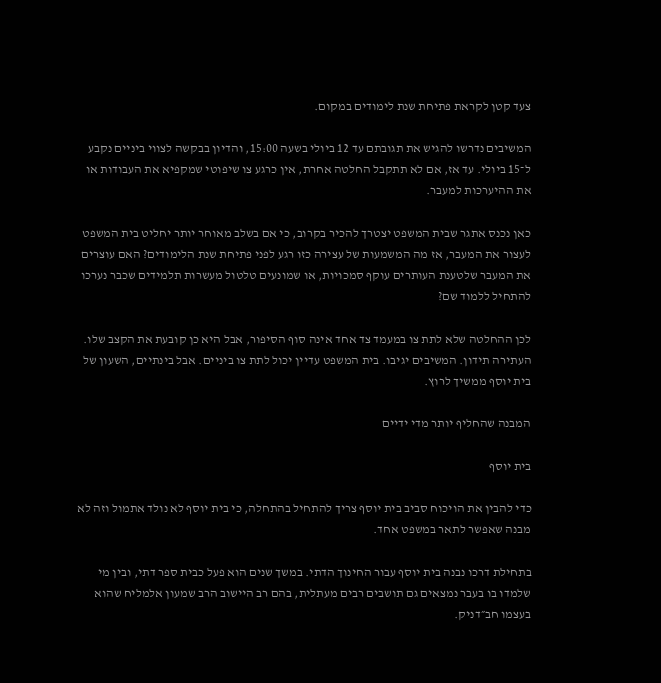צעד קטן לקראת פתיחת שנת לימודים במקום.

המשיבים נדרשו להגיש את תגובתם עד 12 ביולי בשעה 15:00, והדיון בבקשה לצווי ביניים נקבע ל־15 ביולי. עד אז, אם לא תתקבל החלטה אחרת, אין כרגע צו שיפוטי שמקפיא את העבודות או את ההיערכות למעבר.

כאן נכנס אתגר שבית המשפט יצטרך להכיר בקרוב, כי אם בשלב מאוחר יותר יחליט בית המשפט לעצור את המעבר, אז מה המשמעות של עצירה כזו רגע לפני פתיחת שנת הלימודים? האם עוצרים את המעבר שלטענת העותרים עוקף סמכויות, או שמונעים טלטול מעשרות תלמידים שכבר נערכו להתחיל ללמוד שם?

לכן ההחלטה שלא לתת צו במעמד צד אחד אינה סוף הסיפור, אבל היא כן קובעת את הקצב שלו. העתירה תידון. המשיבים יגיבו. בית המשפט עדיין יכול לתת צו ביניים. אבל בינתיים, השעון של בית יוסף ממשיך לרוץ.

המבנה שהחליף יותר מדי ידיים

בית יוסף

כדי להבין את הויכוח סביב בית יוסף צריך להתחיל בהתחלה, כי בית יוסף לא נולד אתמול וזה לא מבנה שאפשר לתאר במשפט אחד.

בתחילת דרכו נבנה בית יוסף עבור החינוך הדתי. במשך שנים הוא פעל כבית ספר דתי, ובין מי שלמדו בו בעבר נמצאים גם תושבים רבים מעתלית, בהם רב היישוב הרב שמעון אלמליח שהוא בעצמו חב״דניק.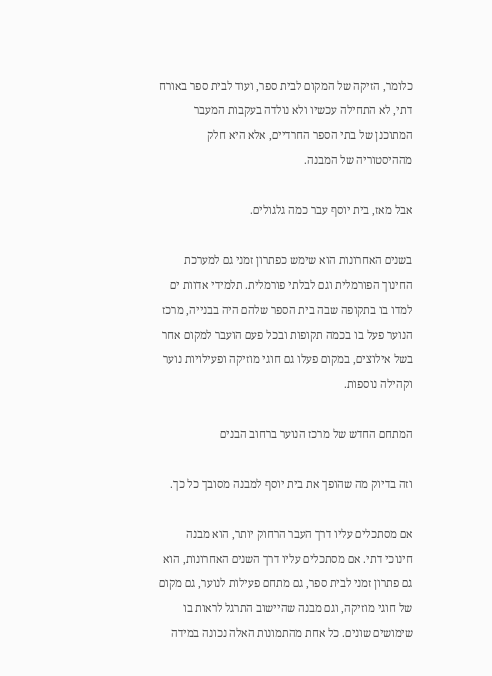כלומר, הזיקה של המקום לבית ספר, ועוד לבית ספר באורח דתי, לא התחילה עכשיו ולא נולדה בעקבות המעבר המתוכנן של בתי הספר החרדיים, אלא היא חלק מההיסטוריה של המבנה.

אבל מאז, בית יוסף עבר כמה גלגולים.

בשנים האחרונות הוא שימש כפתרון זמני גם למערכת החינוך הפורמלית וגם לבלתי פורמלית. תלמידי אדוות ים למדו בו בתקופה שבה בית הספר שלהם היה בבנייה, מרכז הנוער פעל בו בכמה תקופות ובכל פעם הועבר למקום אחר בשל אילוצים, במקום פעלו גם חוגי מוזיקה ופעילויות נוער וקהילה נוספות.

המתחם החדש של מרכז הנוער ברחוב הבנים

וזה בדיוק מה שהופך את בית יוסף למבנה מסובך כל כך.

אם מסתכלים עליו דרך העבר הרחוק יותר, הוא מבנה חינוכי דתי. אם מסתכלים עליו דרך השנים האחרונות, הוא גם פתרון זמני לבית ספר, גם מתחם פעילות לנוער, גם מקום של חוגי מוזיקה, וגם מבנה שהיישוב התרגל לראות בו שימושים שונים. כל אחת מהתמונות האלה נכונה במידה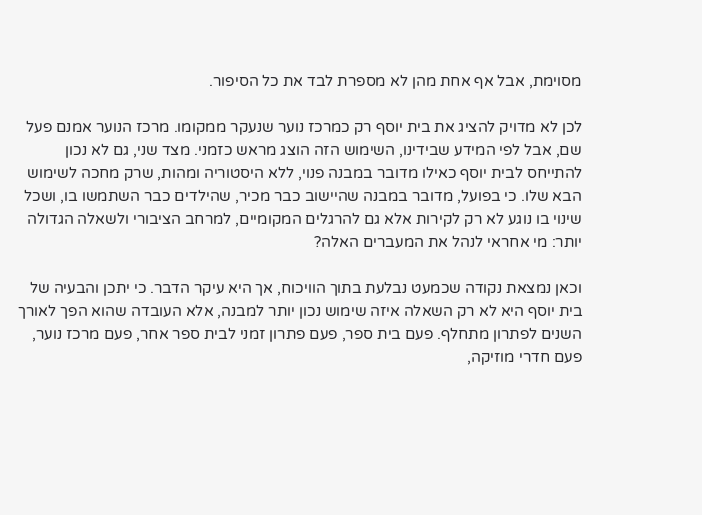מסוימת, אבל אף אחת מהן לא מספרת לבד את כל הסיפור.

לכן לא מדויק להציג את בית יוסף רק כמרכז נוער שנעקר ממקומו. מרכז הנוער אמנם פעל שם, אבל לפי המידע שבידינו, השימוש הזה הוצג מראש כזמני. מצד שני, גם לא נכון להתייחס לבית יוסף כאילו מדובר במבנה פנוי, ללא היסטוריה ומהות, שרק מחכה לשימוש הבא שלו. כי בפועל, מדובר במבנה שהיישוב כבר מכיר, שהילדים כבר השתמשו בו, ושכל שינוי בו נוגע לא רק לקירות אלא גם להרגלים המקומיים, למרחב הציבורי ולשאלה הגדולה יותר: מי אחראי לנהל את המעברים האלה?

וכאן נמצאת נקודה שכמעט נבלעת בתוך הוויכוח, אך היא עיקר הדבר. כי יתכן והבעיה של בית יוסף היא לא רק השאלה איזה שימוש נכון יותר למבנה, אלא העובדה שהוא הפך לאורך השנים לפתרון מתחלף. פעם בית ספר, פעם פתרון זמני לבית ספר אחר, פעם מרכז נוער, פעם חדרי מוזיקה,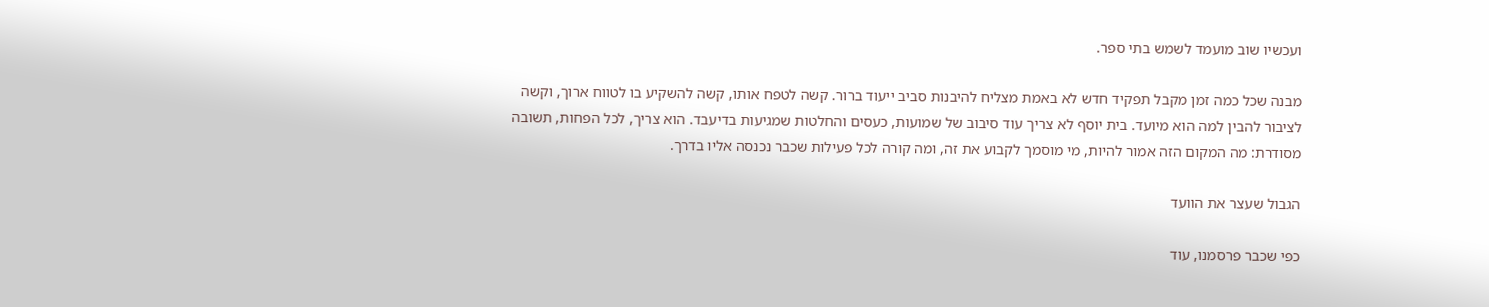ועכשיו שוב מועמד לשמש בתי ספר.

מבנה שכל כמה זמן מקבל תפקיד חדש לא באמת מצליח להיבנות סביב ייעוד ברור. קשה לטפח אותו, קשה להשקיע בו לטווח ארוך, וקשה לציבור להבין למה הוא מיועד. בית יוסף לא צריך עוד סיבוב של שמועות, כעסים והחלטות שמגיעות בדיעבד. הוא צריך, לכל הפחות, תשובה מסודרת: מה המקום הזה אמור להיות, מי מוסמך לקבוע את זה, ומה קורה לכל פעילות שכבר נכנסה אליו בדרך.

הגבול שעצר את הוועד

כפי שכבר פרסמנו, עוד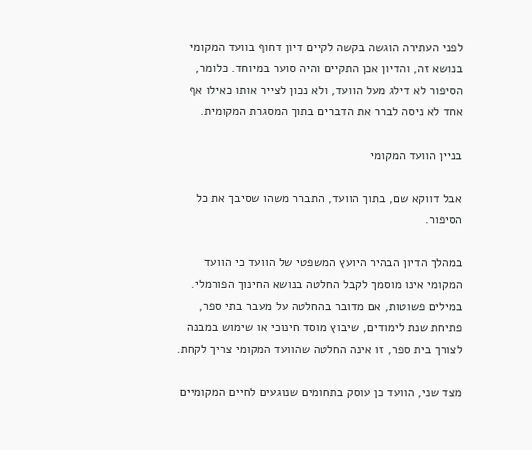לפני העתירה הוגשה בקשה לקיים דיון דחוף בוועד המקומי בנושא זה, והדיון אכן התקיים והיה סוער במיוחד. כלומר, הסיפור לא דילג מעל הוועד, ולא נכון לצייר אותו כאילו אף אחד לא ניסה לברר את הדברים בתוך המסגרת המקומית.

בניין הוועד המקומי

אבל דווקא שם, בתוך הוועד, התברר משהו שסיבך את כל הסיפור.

במהלך הדיון הבהיר היועץ המשפטי של הוועד כי הוועד המקומי אינו מוסמך לקבל החלטה בנושא החינוך הפורמלי. במילים פשוטות, אם מדובר בהחלטה על מעבר בתי ספר, פתיחת שנת לימודים, שיבוץ מוסד חינוכי או שימוש במבנה לצורך בית ספר, זו אינה החלטה שהוועד המקומי צריך לקחת.

מצד שני, הוועד כן עוסק בתחומים שנוגעים לחיים המקומיים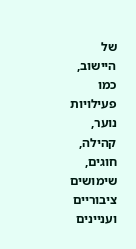של היישוב, כמו פעילויות נוער, קהילה, חוגים, שימושים ציבוריים ועניינים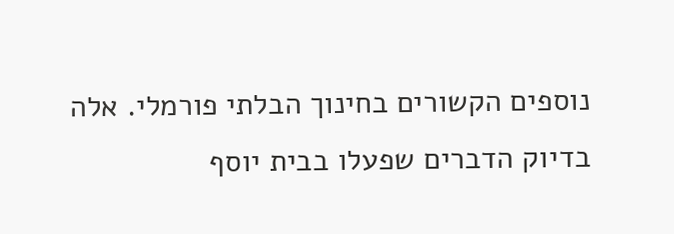נוספים הקשורים בחינוך הבלתי פורמלי. אלה בדיוק הדברים שפעלו בבית יוסף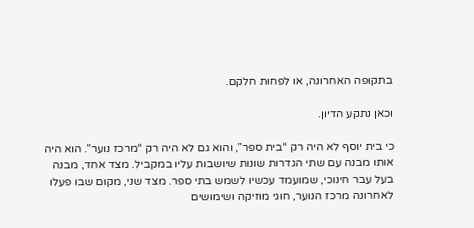בתקופה האחרונה, או לפחות חלקם.

וכאן נתקע הדיון.

כי בית יוסף לא היה רק “בית ספר”, והוא גם לא היה רק “מרכז נוער”. הוא היה אותו מבנה עם שתי הגדרות שונות שיושבות עליו במקביל. מצד אחד, מבנה בעל עבר חינוכי, שמועמד עכשיו לשמש בתי ספר. מצד שני, מקום שבו פעלו לאחרונה מרכז הנוער, חוגי מוזיקה ושימושים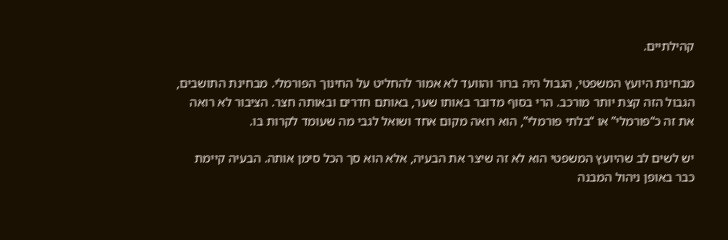קהילתיים.

מבחינת היועץ המשפטי, הגבול היה ברור והוועד לא אמור להחליט על החינוך הפורמלי. מבחינת התושבים, הגבול הזה קצת יותר מורכב. הרי בסוף מדובר באותו שער, באותם חדרים ובאותה חצר. הציבור לא רואה את זה כ“פורמלי” או “בלתי פורמלי”, הוא רואה מקום אחד ושואל לגבי מה שעומד לקרות בו.

יש לשים לב שהיועץ המשפטי הוא לא זה שיצר את הבעיה, אלא הוא סך הכל סימן אותה. הבעיה קיימת כבר באופן ניהול המבנה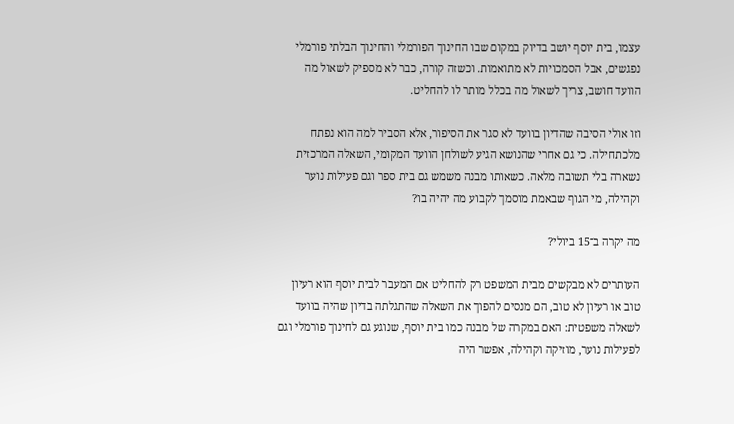עצמו, בית יוסף יושב בדיוק במקום שבו החינוך הפורמלי והחינוך הבלתי פורמלי נפגשים, אבל הסמכויות לא מתואמות. וכשזה קורה, כבר לא מספיק לשאול מה הוועד חושב, צריך לשאול מה בכלל מותר לו להחליט.

וזו אולי הסיבה שהדיון בוועד לא סגר את הסיפור, אלא הסביר למה הוא נפתח מלכתחילה. כי גם אחרי שהנושא הגיע לשולחן הוועד המקומי, השאלה המרכזית נשארה בלי תשובה מלאה. כשאותו מבנה משמש גם בית ספר וגם פעילות נוער וקהילה, מי הגוף שבאמת מוסמך לקבוע מה יהיה בו?

מה יקרה ב־15 ביולי?

העותרים לא מבקשים מבית המשפט רק להחליט אם המעבר לבית יוסף הוא רעיון טוב או רעיון לא טוב, הם מנסים להפוך את השאלה שהתגלתה בדיון שהיה בוועד לשאלה משפטית: האם במקרה של מבנה כמו בית יוסף, שנוגע גם לחינוך פורמלי וגם לפעילות נוער, מוזיקה וקהילה, אפשר היה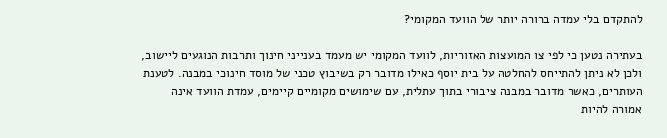להתקדם בלי עמדה ברורה יותר של הוועד המקומי?

בעתירה נטען כי לפי צו המועצות האזוריות, לוועד המקומי יש מעמד בענייני חינוך ותרבות הנוגעים ליישוב, ולכן לא ניתן להתייחס להחלטה על בית יוסף כאילו מדובר רק בשיבוץ טכני של מוסד חינוכי במבנה. לטענת העותרים, כאשר מדובר במבנה ציבורי בתוך עתלית, עם שימושים מקומיים קיימים, עמדת הוועד אינה אמורה להיות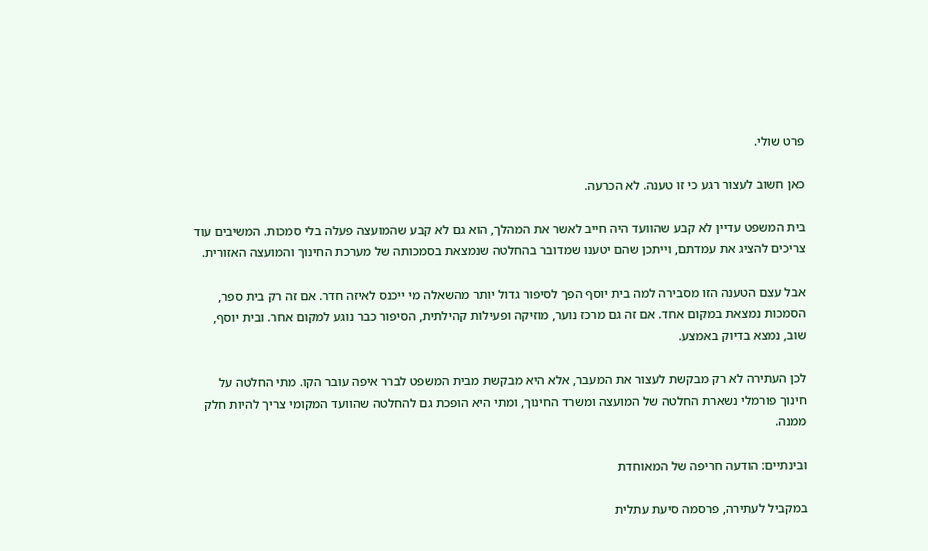פרט שולי.

כאן חשוב לעצור רגע כי זו טענה. לא הכרעה.

בית המשפט עדיין לא קבע שהוועד היה חייב לאשר את המהלך, הוא גם לא קבע שהמועצה פעלה בלי סמכות. המשיבים עוד צריכים להציג את עמדתם, וייתכן שהם יטענו שמדובר בהחלטה שנמצאת בסמכותה של מערכת החינוך והמועצה האזורית.

אבל עצם הטענה הזו מסבירה למה בית יוסף הפך לסיפור גדול יותר מהשאלה מי ייכנס לאיזה חדר. אם זה רק בית ספר, הסמכות נמצאת במקום אחד. אם זה גם מרכז נוער, מוזיקה ופעילות קהילתית, הסיפור כבר נוגע למקום אחר. ובית יוסף, שוב, נמצא בדיוק באמצע.

לכן העתירה לא רק מבקשת לעצור את המעבר, אלא היא מבקשת מבית המשפט לברר איפה עובר הקו. מתי החלטה על חינוך פורמלי נשארת החלטה של המועצה ומשרד החינוך, ומתי היא הופכת גם להחלטה שהוועד המקומי צריך להיות חלק ממנה.

ובינתיים: הודעה חריפה של המאוחדת

במקביל לעתירה, פרסמה סיעת עתלית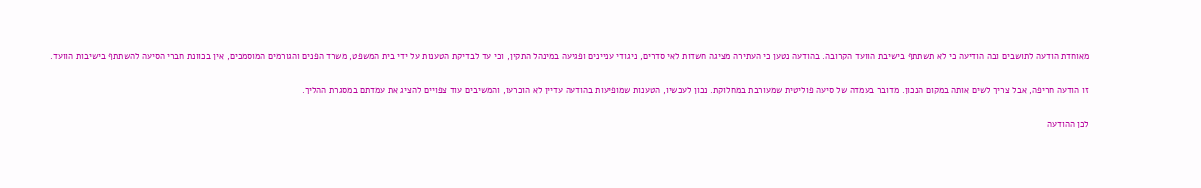מאוחדת הודעה לתושבים ובה הודיעה כי לא תשתתף בישיבת הוועד הקרובה. בהודעה נטען כי העתירה מציגה חשדות לאי סדרים, ניגודי עניינים ופגיעה במינהל התקין, וכי עד לבדיקת הטענות על ידי בית המשפט, משרד הפנים והגורמים המוסמכים, אין בכוונת חברי הסיעה להשתתף בישיבות הוועד.

זו הודעה חריפה, אבל צריך לשים אותה במקום הנכון. מדובר בעמדה של סיעה פוליטית שמעורבת במחלוקת. נכון לעכשיו, הטענות שמופיעות בהודעה עדיין לא הוכרעו, והמשיבים עוד צפויים להציג את עמדתם במסגרת ההליך.

לכן ההודעה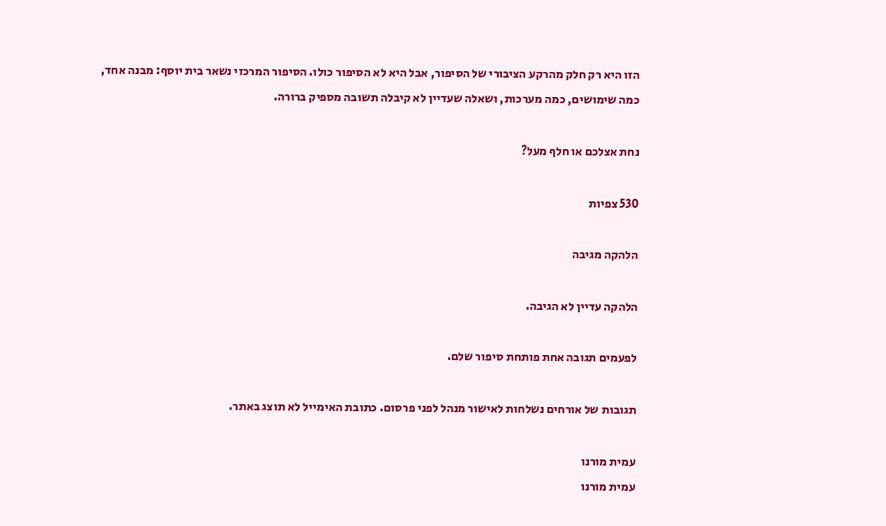הזו היא רק חלק מהרקע הציבורי של הסיפור, אבל היא לא הסיפור כולו. הסיפור המרכזי נשאר בית יוסף: מבנה אחד, כמה שימושים, כמה מערכות, ושאלה שעדיין לא קיבלה תשובה מספיק ברורה.

נחת אצלכם או חלף מעל?

530 צפיות

הלהקה מגיבה

הלהקה עדיין לא הגיבה.

לפעמים תגובה אחת פותחת סיפור שלם.

תגובות של אורחים נשלחות לאישור מנהל לפני פרסום. כתובת האימייל לא תוצג באתר.

עמית מורנו
עמית מורנו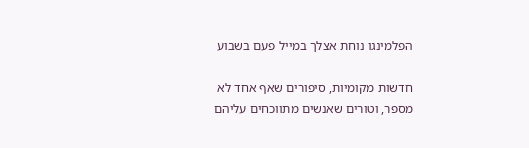הפלמינגו נוחת אצלך במייל פעם בשבוע

חדשות מקומיות, סיפורים שאף אחד לא מספר, וטורים שאנשים מתווכחים עליהם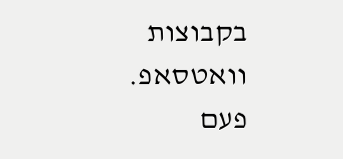בקבוצות וואטסאפ.
פעם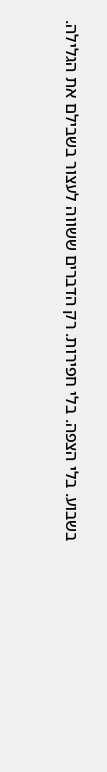בשבוע. בלי הצפה. בלי חפירות. רק הדברים ששווה לעצור בשבילם את הגלילה.